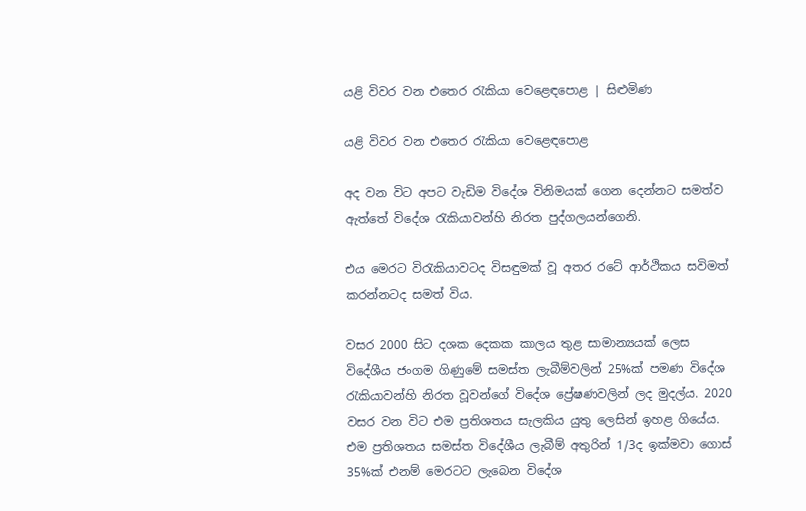යළි විවර වන එතෙර රැකියා වෙළෙඳපොළ | සිළුමිණ

යළි විවර වන එතෙර රැකියා වෙළෙඳපොළ

අද වන විට අපට වැඩිම විදේශ විනිමයක් ගෙන දෙන්නට සමත්ව ඇත්තේ විදේශ රැකියාවන්හි නිරත පුද්ගලයන්ගෙනි.

එය මෙරට විරැකියාවටද විසඳුමක් වූ අතර රටේ ආර්ථිකය සවිමත් කරන්නටද සමත් විය.

වසර 2000 සිට දශක දෙකක කාලය තුළ සාමාන්‍යයක් ලෙස විදේශීය ජංගම ගිණුමේ සමස්ත ලැබීම්වලින් 25%ක් පමණ විදේශ රැකියාවන්හි නිරත වූවන්ගේ විදේශ ප්‍රේෂණවලින් ලද මුදල්ය. 2020 වසර වන විට එම ප්‍රතිශතය සැලකිය යුතු ලෙසින් ඉහළ ගියේය. එම ප්‍රතිශතය සමස්ත විදේශීය ලැබීම් අතුරින් 1/3ද ඉක්මවා ගොස් 35%ක් එනම් මෙරටට ලැබෙන විදේශ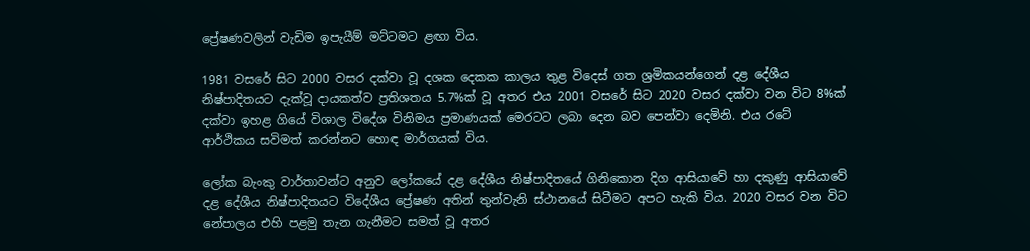ප්‍රේෂණවලින් වැඩිම ඉපැයීම් මට්ටමට ළඟා විය.

1981 වසරේ සිට 2000 වසර දක්වා වූ දශක දෙකක කාලය තුළ විදෙස් ගත ශ්‍රමිකයන්ගෙන් දළ දේශීය නිෂ්පාදිතයට දැක්වූ දායකත්ව ප්‍රතිශතය 5.7%ක් වූ අතර එය 2001 වසරේ සිට 2020 වසර දක්වා වන විට 8%ක් දක්වා ඉහළ ගියේ විශාල විදේශ විනිමය ප්‍රමාණයක් මෙරටට ලබා දෙන බව පෙන්වා දෙමිනි. එය රටේ ආර්ථිකය සවිමත් කරන්නට හොඳ මාර්ගයක් විය.

ලෝක බැංකු වාර්තාවන්ට අනුව ලෝකයේ දළ දේශීය නිෂ්පාදිතයේ ගිනිකොන දිග ආසියාවේ හා දකුණු ආසියාවේ දළ දේශීය නිෂ්පාදිතයට විදේශීය ප්‍රේෂණ අතින් තුන්වැනි ස්ථානයේ සිටීමට අපට හැකි විය. 2020 වසර වන විට නේපාලය එහි පළමු තැන ගැනීමට සමත් වූ අතර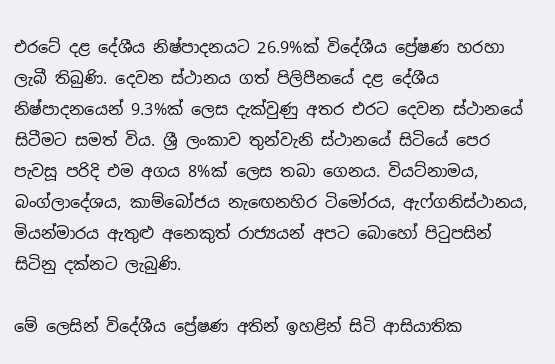එරටේ දළ දේශීය නිෂ්පාදනයට 26.9%ක් විදේශීය ප්‍රේෂණ හරහා ලැබී තිබුණි. දෙවන ස්ථානය ගත් පිලිපීනයේ දළ දේශීය නිෂ්පාදනයෙන් 9.3%ක් ලෙස දැක්වුණු අතර එරට දෙවන ස්ථානයේ සිටීමට සමත් විය. ශ්‍රී ලංකාව තුන්වැනි ස්ථානයේ සිටියේ පෙර පැවසූ පරිදි එම අගය 8%ක් ලෙස තබා ගෙනය. වියට්නාමය, බංග්ලාදේශය, කාම්බෝජය නැඟෙනහිර ටිමෝරය, ඇෆ්ගනිස්ථානය, මියන්මාරය ඇතුළු අනෙකුත් රාජ්‍යයන් අපට බොහෝ පිටුපසින් සිටිනු දක්නට ලැබුණි.

මේ ලෙසින් විදේශීය ප්‍රේෂණ අතින් ඉහළින් සිටි ආසියාතික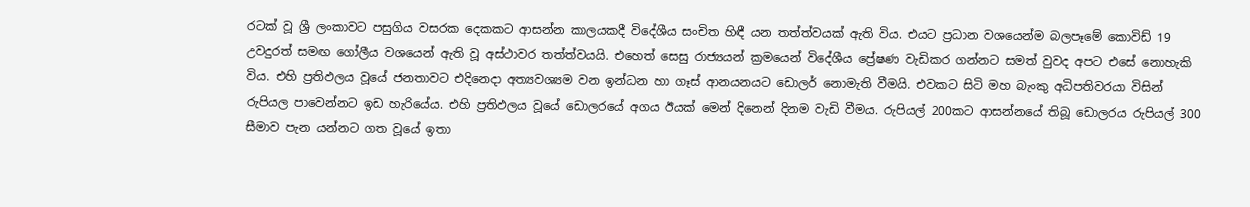රටක් වූ ශ්‍රී ලංකාවට පසුගිය වසරක දෙකකට ආසන්න කාලයකදී විදේශීය සංචිත හිඳී යන තත්ත්වයක් ඇති විය. එයට ප්‍රධාන වශයෙන්ම බලපෑමේ කොවිඩ් 19 උවදුරත් සමඟ ගෝලීය වශයෙන් ඇති වූ අස්ථාවර තත්ත්වයයි. එහෙත් සෙසු රාජ්‍යයන් ක්‍රමයෙන් විදේශීය ප්‍රේෂණ වැඩිකර ගන්නට සමත් වුවද අපට එසේ නොහැකි විය. එහි ප්‍රතිඵලය වූයේ ජනතාවට එදිනෙදා අත්‍යවශ්‍යම වන ඉන්ධන හා ගෑස් ආනයනයට ඩොලර් නොමැති වීමයි. එවකට සිටි මහ බැංකු අධිපතිවරයා විසින් රුපියල පාවෙන්නට ඉඩ හැරියේය. එහි ප්‍රතිඵලය වූයේ ඩොලරයේ අගය ඊයක් මෙන් දිනෙන් දිනම වැඩි වීමය. රුපියල් 200කට ආසන්නයේ තිබූ ඩොලරය රුපියල් 300 සීමාව පැන යන්නට ගත වූයේ ඉතා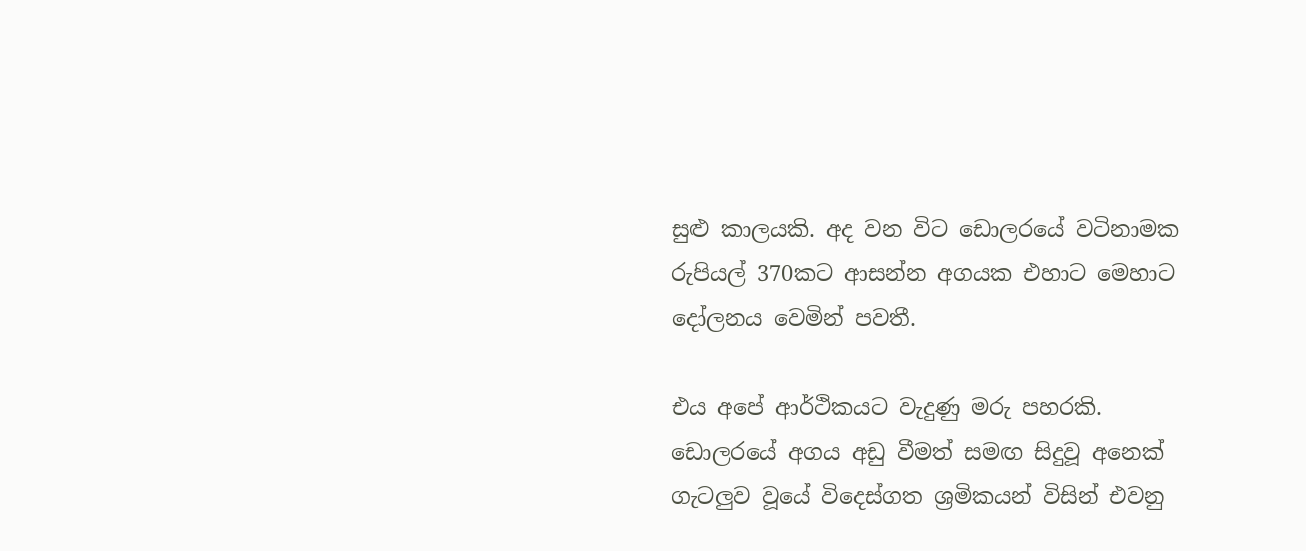සුළු කාලයකි. අද වන විට ඩොලරයේ වටිනාමක රුපියල් 370කට ආසන්න අගයක එහාට මෙහාට දෝලනය වෙමින් පවතී.

එය අපේ ආර්ථිකයට වැදුණු මරු පහරකි. ඩොලරයේ අගය අඩු වීමත් සමඟ සිදුවූ අනෙක් ගැටලුව වූයේ විදෙස්ගත ශ්‍රමිකයන් විසින් එවනු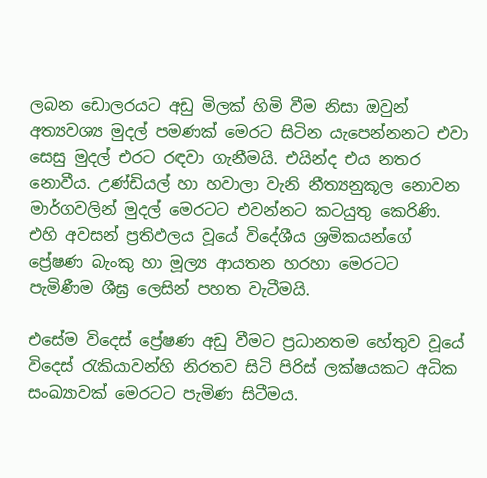ලබන ඩොලරයට අඩු මිලක් හිමි වීම නිසා ඔවුන් අත්‍යවශ්‍ය මුදල් පමණක් මෙරට සිටින යැපෙන්නනට එවා සෙසු මුදල් එරට රඳවා ගැනීමයි. එයින්ද එය නතර නොවීය. උණ්ඩියල් හා හවාලා වැනි නීත්‍යනුකූල නොවන මාර්ගවලින් මුදල් මෙරටට එවන්නට කටයුතු කෙරිණි. එහි අවසන් ප්‍රතිඵලය වූයේ විදේශීය ශ්‍රමිකයන්ගේ ප්‍රේෂණ බැංකු හා මූල්‍ය ආයතන හරහා මෙරටට පැමිණීම ශීඝ්‍ර ලෙසින් පහත වැටීමයි.

එසේම විදෙස් ප්‍රේෂණ අඩු වීමට ප්‍රධානතම හේතුව වූයේ විදෙස් රැකියාවන්හි නිරතව සිටි පිරිස් ලක්ෂයකට අධික සංඛ්‍යාවක් මෙරටට පැමිණ සිටීමය.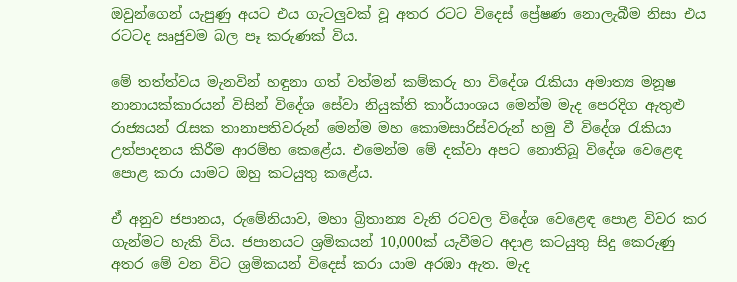ඔවුන්ගෙන් යැපුණු අයට එය ගැටලුවක් වූ අතර රටට විදෙස් ප්‍රේෂණ නොලැබීම නිසා එය රටටද ඍජුවම බල පෑ කරුණක් විය.

මේ තත්ත්වය මැනවින් හඳුනා ගත් වත්මන් කම්කරු හා විදේශ රැකියා අමාත්‍ය මනූෂ නානායක්කාරයන් විසින් විදේශ සේවා නියුක්ති කාර්යාංශය මෙන්ම මැද පෙරදිග ඇතුළු රාජ්‍යයන් රැසක තානාපතිවරුන් මෙන්ම මහ කොමසාරිස්වරුන් හමු වී විදේශ රැකියා උත්පාදනය කිරීම ආරම්භ කෙළේය. එමෙන්ම මේ දක්වා අපට නොතිබූ විදේශ වෙළෙඳ පොළ කරා යාමට ඔහු කටයුතු කළේය.

ඒ අනුව ජපානය, රුමේනියාව, මහා බ්‍රිතාන්‍ය වැනි රටවල විදේශ වෙළෙඳ පොළ විවර කර ගැන්මට හැකි විය. ජපානයට ශ්‍රමිකයන් 10,000ක් යැවීමට අදාළ කටයුතු සිදු කෙරුණු අතර මේ වන විට ශ්‍රමිකයන් විදෙස් කරා යාම අරඹා ඇත. මැද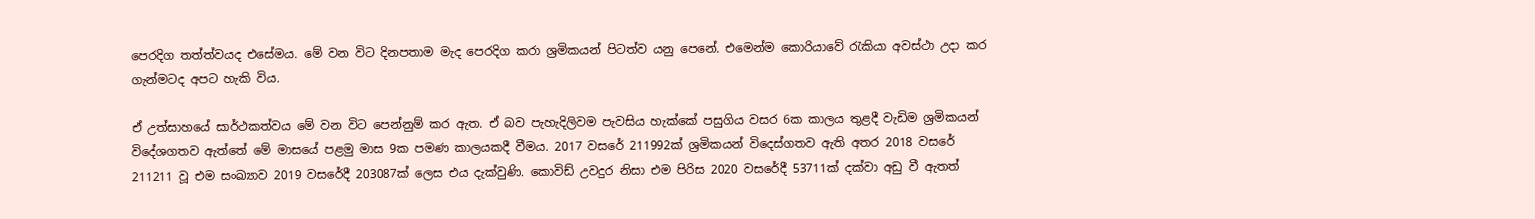පෙරදිග තත්ත්වයද එසේමය. මේ වන විට දිනපතාම මැද පෙරදිග කරා ශ්‍රමිකයන් පිටත්ව යනු පෙනේ. එමෙන්ම කොරියාවේ රැකියා අවස්ථා උදා කර ගැන්මටද අපට හැකි විය.

ඒ උත්සාහයේ සාර්ථකත්වය මේ වන විට පෙන්නුම් කර ඇත. ඒ බව පැහැදිලිවම පැවසිය හැක්කේ පසුගිය වසර 6ක කාලය තුළදී වැඩිම ශ්‍රමිකයන් විදේශගතව ඇත්තේ මේ මාසයේ පළමු මාස 9ක පමණ කාලයකදී වීමය. 2017 වසරේ 211992ක් ශ්‍රමිකයන් විදෙස්ගතව ඇති අතර 2018 වසරේ 211211 වූ එම සංඛ්‍යාව 2019 වසරේදී 203087ක් ලෙස එය දැක්වුණි. කොවිඩ් උවදුර නිසා එම පිරිස 2020 වසරේදී 53711ක් දක්වා අඩු වී ඇතත්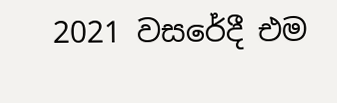2021 වසරේදී එම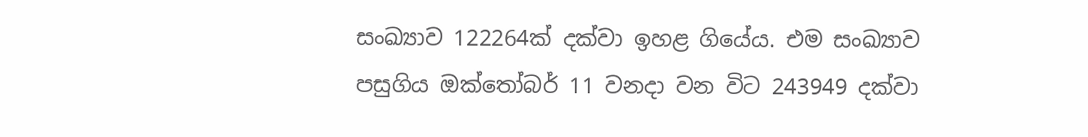සංඛ්‍යාව 122264ක් දක්වා ඉහළ ගියේය. එම සංඛ්‍යාව පසුගිය ඔක්තෝබර් 11 වනදා වන විට 243949 දක්වා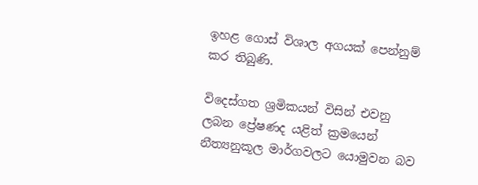ඉහළ ගොස් විශාල අගයක් පෙන්නුම් කර තිබුණි.

විදෙස්ගත ශ්‍රමිකයන් විසින් එවනු ලබන ප්‍රේෂණද යළිත් ක්‍රමයෙන් නීත්‍යනුකූල මාර්ගවලට යොමුවන බව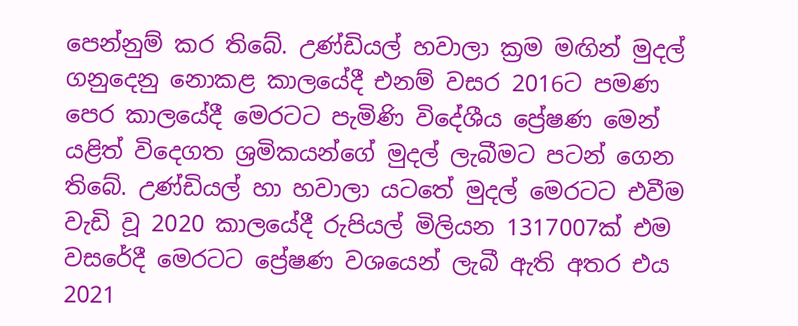පෙන්නුම් කර තිබේ. උණ්ඩියල් හවාලා ක්‍රම මඟින් මුදල් ගනුදෙනු නොකළ කාලයේදී එනම් වසර 2016ට පමණ පෙර කාලයේදී මෙරටට පැමිණි විදේශීය ප්‍රේෂණ මෙන් යළිත් විදෙගත ශ්‍රමිකයන්ගේ මුදල් ලැබීමට පටන් ගෙන තිබේ. උණ්ඩියල් හා හවාලා යටතේ මුදල් මෙරටට එවීම වැඩි වූ 2020 කාලයේදී රුපියල් මිලියන 1317007ක් එම වසරේදී මෙරටට ප්‍රේෂණ වශයෙන් ලැබී ඇති අතර එය 2021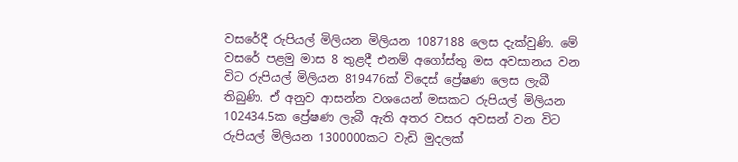වසරේදී රුපියල් මිලියන මිලියන 1087188 ලෙස දැක්වුණි. මේ වසරේ පළමු මාස 8 තුළදී එනම් අගෝස්තු මස අවසානය වන විට රුපියල් මිලියන 819476ක් විදෙස් ප්‍රේෂණ ලෙස ලැබී තිබුණි. ඒ අනුව ආසන්න වශයෙන් මසකට රුපියල් මිලියන 102434.5ක ප්‍රේෂණ ලැබී ඇති අතර වසර අවසන් වන විට රුපියල් මිලියන 1300000කට වැඩි මුදලක්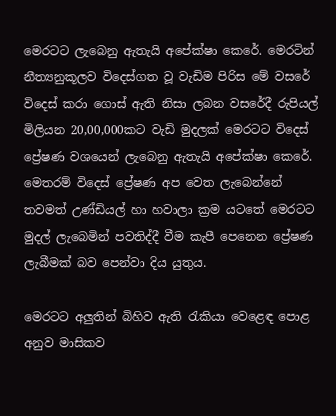මෙරටට ලැබෙනු ඇතැයි අපේක්ෂා කෙරේ. මෙරටින් නීත්‍යනුකූලව විදෙස්ගත වූ වැඩිම පිරිස මේ වසරේ විදෙස් කරා ගොස් ඇති නිසා ලබන වසරේදී රුපියල් මිලියන 20,00,000කට වැඩි මුදලක් මෙරටට විදෙස් ප්‍රේෂණ වශයෙන් ලැබෙනු ඇතැයි අපේක්ෂා කෙරේ. මෙතරම් විදෙස් ප්‍රේෂණ අප වෙත ලැබෙන්නේ තවමත් උණ්ඩියල් හා හවාලා ක්‍රම යටතේ මෙරටට මුදල් ලැබෙමින් පවතිද්දී වීම කැපී පෙනෙන ප්‍රේෂණ ලැබීමක් බව පෙන්වා දිය යුතුය.

මෙරටට අලුතින් බිහිව ඇති රැකියා වෙළෙඳ පොළ අනුව මාසිකව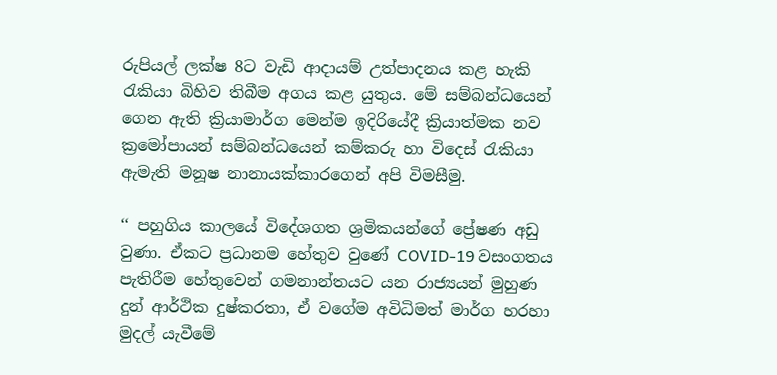රුපියල් ලක්ෂ 8ට වැඩි ආදායම් උත්පාදනය කළ හැකි රැකියා බිහිව තිබීම අගය කළ යුතුය. මේ සම්බන්ධයෙන් ගෙන ඇති ක්‍රියාමාර්ග මෙන්ම ඉදිරියේදී ක්‍රියාත්මක නව ක්‍රමෝපායන් සම්බන්ධයෙන් කම්කරු හා විදෙස් රැකියා ඇමැති මනූෂ නානායක්කාරගෙන් අපි විමසීමු.

‘‘ පහුගිය කාලයේ විදේශගත ශ්‍රමිකයන්ගේ ප්‍රේෂණ අඩු වුණා. ඒකට ප්‍රධානම හේතුව වුණේ COVID-19 වසංගතය පැතිරීම හේතුවෙන් ගමනාන්තයට යන රාජ්‍යයන් මුහුණ දුන් ආර්ථික දුෂ්කරතා, ඒ වගේම අවිධිමත් මාර්ග හරහා මුදල් යැවීමේ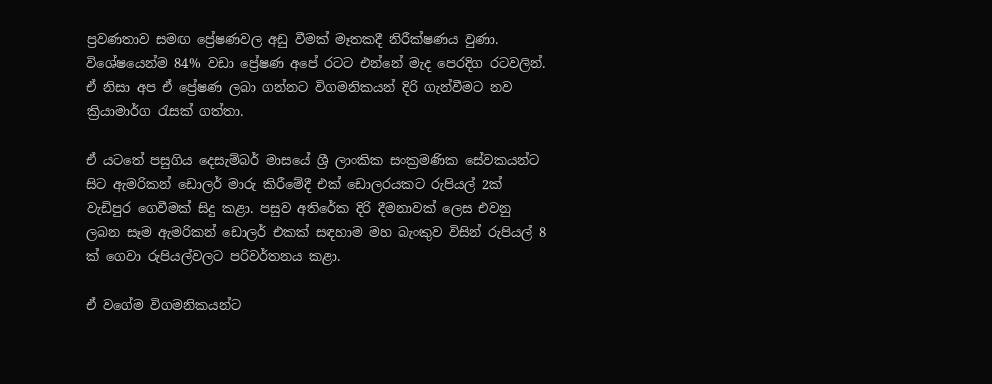ප්‍රවණතාව සමඟ ප්‍රේෂණවල අඩු වීමක් මෑතකදී නිරීක්ෂණය වුණා. විශේෂයෙන්ම 84% වඩා ප්‍රේෂණ අපේ රටට එන්නේ මැද පෙරදිග රටවලින්. ඒ නිසා අප ඒ ප්‍රේෂණ ලබා ගන්නට විගමනිකයන් දිරි ගැන්වීමට නව ක්‍රියාමාර්ග රැසක් ගත්තා.

ඒ යටතේ පසුගිය දෙසැම්බර් මාසයේ ශ්‍රී ලාංකික සංක්‍රමණික සේවකයන්ට සිට ඇමරිකන් ඩොලර් මාරු කිරීමේදී එක් ඩොලරයකට රුපියල් 2ක් වැඩිපුර ගෙවීමක් සිදු කළා. පසුව අතිරේක දිරි දීමනාවක් ලෙස එවනු ලබන සෑම ඇමරිකන් ඩොලර් එකක් සඳහාම මහ බැංකුව විසින් රුපියල් 8 ක් ගෙවා රුපියල්වලට පරිවර්තනය කළා.

ඒ වගේම විගමනිකයන්ට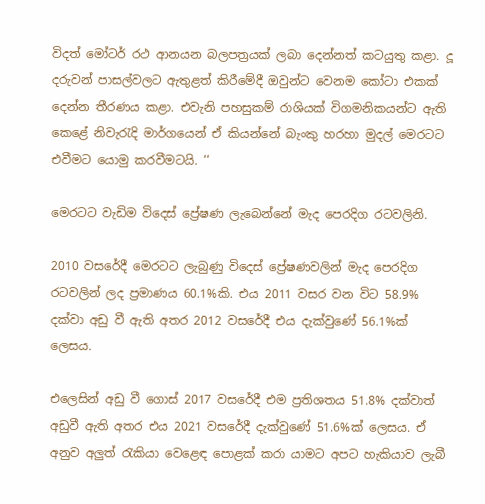විදත් මෝටර් රථ ආනයන බලපත්‍රයක් ලබා දෙන්නත් කටයුතු කළා. දූ දරුවන් පාසල්වලට ඇතුළත් කිරීමේදී ඔවුන්ට වෙනම කෝටා එකක් දෙන්න තීරණය කළා. එවැනි පහසුකම් රාශියක් විගමනිකයන්ට ඇති කෙළේ නිවැරැදි මාර්ගයෙන් ඒ කියන්නේ බැංකු හරහා මුදල් මෙරටට එවීමට යොමු කරවීමටයි. ‘‘

මෙරටට වැඩිම විදෙස් ප්‍රේෂණ ලැබෙන්නේ මැද පෙරදිග රටවලිනි.

2010 වසරේදී මෙරටට ලැබුණු විදෙස් ප්‍රේෂණවලින් මැද පෙරදිග රටවලින් ලද ප්‍රමාණය 60.1%කි. එය 2011 වසර වන විට 58.9% දක්වා අඩු වී ඇති අතර 2012 වසරේදී එය දැක්වුණේ 56.1%ක් ලෙසය.

එලෙසින් අඩු වී ගොස් 2017 වසරේදී එම ප්‍රතිශතය 51.8% දක්වාත් අඩුවී ඇති අතර එය 2021 වසරේදී දැක්වුණේ 51.6%ක් ලෙසය. ඒ අනුව අලුත් රැකියා වෙළෙඳ පොළක් කරා යාමට අපට හැකියාව ලැබී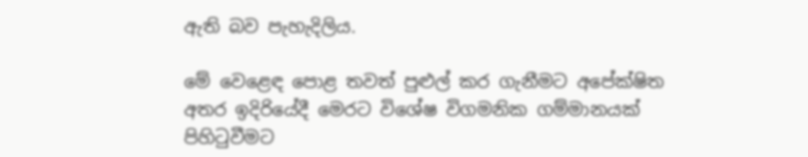ඇති බව පැහැදිලිය.

මේ වෙළෙඳ පොළ තවත් පුළුල් කර ගැනීමට අපේක්ෂිත අතර ඉදිරියේදී මෙරට විශේෂ විගමනික ගම්මානයක් පිහිටුවීමට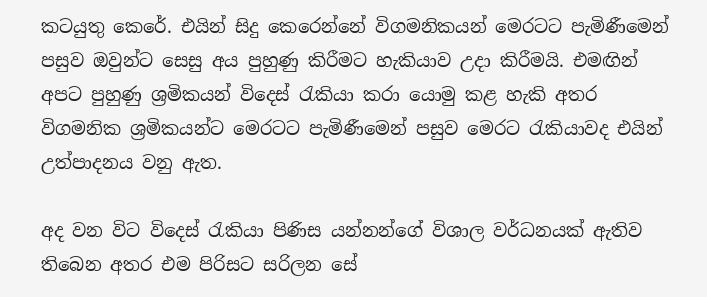කටයුතු කෙරේ. එයින් සිදු කෙරෙන්නේ විගමනිකයන් මෙරටට පැමිණීමෙන් පසුව ඔවුන්ට සෙසු අය පුහුණු කිරීමට හැකියාව උදා කිරීමයි. එමඟින් අපට පුහුණු ශ්‍රමිකයන් විදෙස් රැකියා කරා යොමු කළ හැකි අතර විගමනික ශ්‍රමිකයන්ට මෙරටට පැමිණීමෙන් පසුව මෙරට රැකියාවද එයින් උත්පාදනය වනු ඇත.

අද වන විට විදෙස් රැකියා පිණිස යන්නන්ගේ විශාල වර්ධනයක් ඇතිව තිබෙන අතර එම පිරිසට සරිලන සේ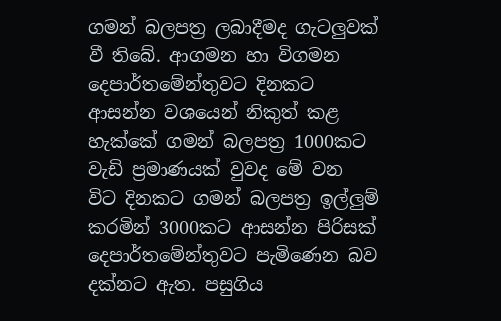ගමන් බලපත්‍ර ලබාදීමද ගැටලුවක් වී තිබේ. ආගමන හා විගමන දෙපාර්තමේන්තුවට දිනකට ආසන්න වශයෙන් නිකුත් කළ හැක්කේ ගමන් බලපත්‍ර 1000කට වැඩි ප්‍රමාණයක් වුවද මේ වන විට දිනකට ගමන් බලපත්‍ර ඉල්ලුම් කරමින් 3000කට ආසන්න පිරිසක් දෙපාර්තමේන්තුවට පැමිණෙන බව දක්නට ඇත. පසුගිය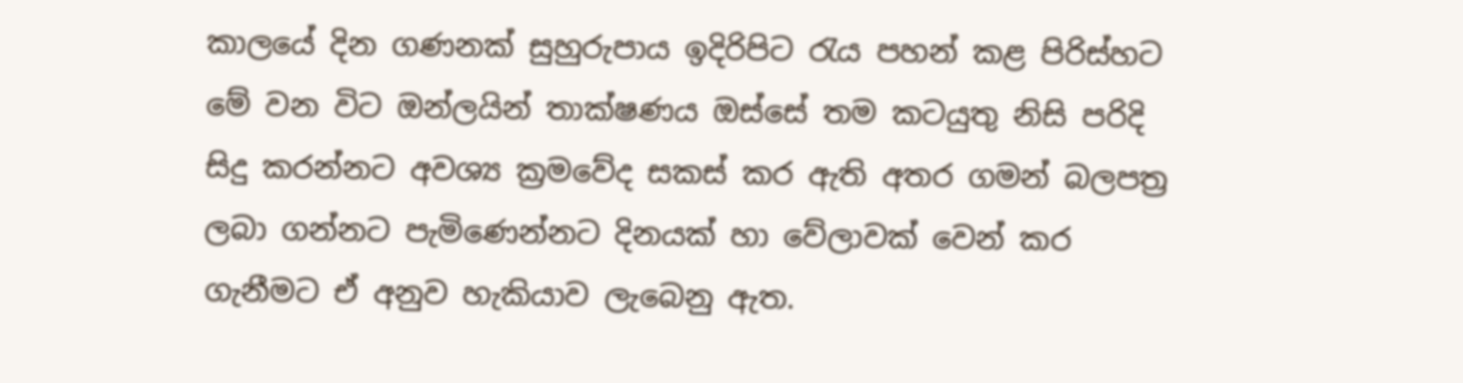කාලයේ දින ගණනක් සුහුරුපාය ඉදිරිපිට රැය පහන් කළ පිරිස්හට මේ වන විට ඔන්ලයින් තාක්ෂණය ඔස්සේ තම කටයුතු නිසි පරිදි සිදු කරන්නට අවශ්‍ය ක්‍රමවේද සකස් කර ඇති අතර ගමන් බලපත්‍ර ලබා ගන්නට පැමිණෙන්නට දිනයක් හා වේලාවක් වෙන් කර ගැනීමට ඒ අනුව හැකියාව ලැබෙනු ඇත.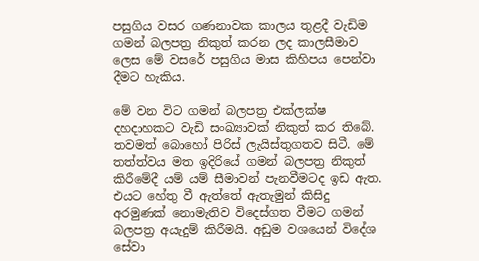පසුගිය වසර ගණනාවක කාලය තුළදී වැඩිම ගමන් බලපත්‍ර නිකුත් කරන ලද කාලසීමාව ලෙස මේ වසරේ පසුගිය මාස කිහිපය පෙන්වා දීමට හැකිය.

මේ වන විට ගමන් බලපත්‍ර එක්ලක්ෂ දහදාහකට වැඩි සංඛ්‍යාවක් නිකුත් කර තිබේ. තවමත් බොහෝ පිරිස් ලැයිස්තුගතව සිටී. මේ තත්ත්වය මත ඉදිරියේ ගමන් බලපත්‍ර නිකුත් කිරීමේදී යම් යම් සීමාවන් පැනවීමටද ඉඩ ඇත. එයට හේතු වී ඇත්තේ ඇතැමුන් කිසිදු අරමුණක් නොමැතිව විදෙස්ගත වීමට ගමන් බලපත්‍ර අයැදුම් කිරීමයි. අඩුම වශයෙන් විදේශ සේවා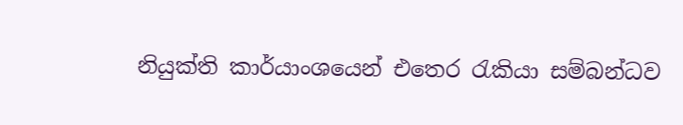නියුක්ති කාර්යාංශයෙන් එතෙර රැකියා සම්බන්ධව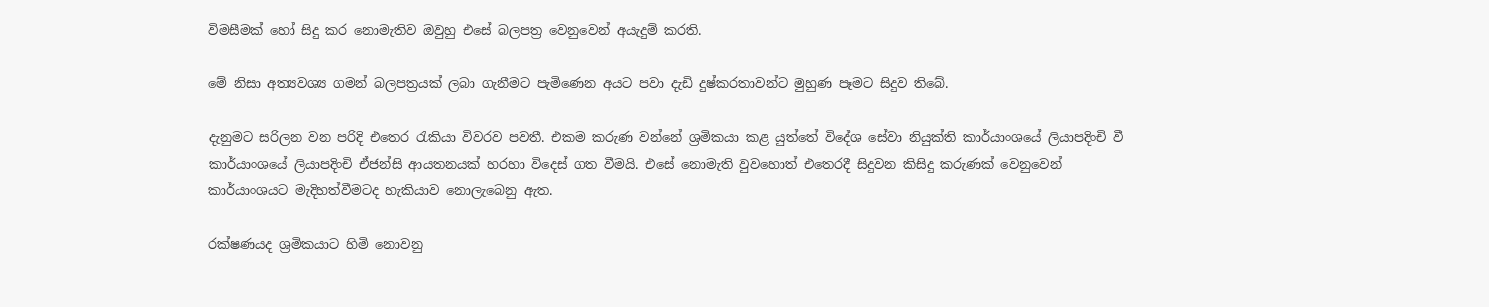විමසීමක් හෝ සිදු කර නොමැතිව ඔවුහු එසේ බලපත්‍ර වෙනුවෙන් අයැදුම් කරති.

මේ නිසා අත්‍යවශ්‍ය ගමන් බලපත්‍රයක් ලබා ගැනීමට පැමිණෙන අයට පවා දැඩි දුෂ්කරතාවන්ට මුහුණ පෑමට සිදුව තිබේ.

දැනුමට සරිලන වන පරිදි එතෙර රැකියා විවරව පවතී. එකම කරුණ වන්නේ ශ්‍රමිකයා කළ යුත්තේ විදේශ සේවා නියුක්ති කාර්යාංශයේ ලියාපදිංචි වී කාර්යාංශයේ ලියාපදිංචි ඒජන්සි ආයතනයක් හරහා විදෙස් ගත වීමයි. එසේ නොමැති වුවහොත් එතෙරදී සිදුවන කිසිදු කරුණක් වෙනුවෙන් කාර්යාංශයට මැදිහත්වීමටද හැකියාව නොලැබෙනු ඇත.

රක්ෂණයද ශ්‍රමිකයාට හිමි නොවනු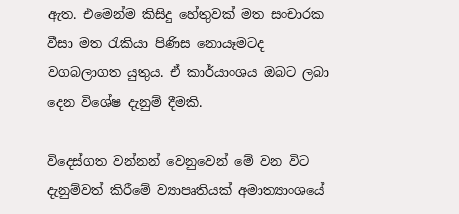ඇත. එමෙන්ම කිසිදු හේතුවක් මත සංචාරක වීසා මත රැකියා පිණිස නොයෑමටද වගබලාගත යුතුය. ඒ කාර්යාංශය ඔබට ලබා දෙන විශේෂ දැනුම් දීමකි.

විදෙස්ගත වන්නන් වෙනුවෙන් මේ වන විට දැනුම්වත් කිරීමේ ව්‍යාපෘතියක් අමාත්‍යාංශයේ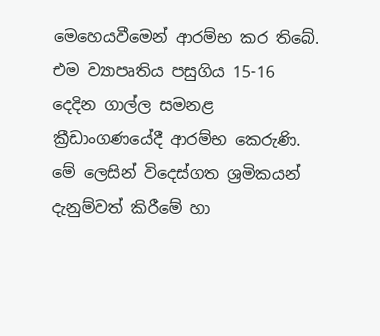මෙහෙයවීමෙන් ආරම්භ කර තිබේ. එම ව්‍යාපෘතිය පසුගිය 15-16 දෙදින ගාල්ල සමනළ ක්‍රීඩාංගණයේදී ආරම්භ කෙරුණි. මේ ලෙසින් විදෙස්ගත ශ්‍රමිකයන් දැනුම්වත් කිරීමේ හා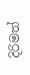දිරිමත්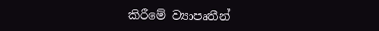කිරීමේ ව්‍යාපෘතීන්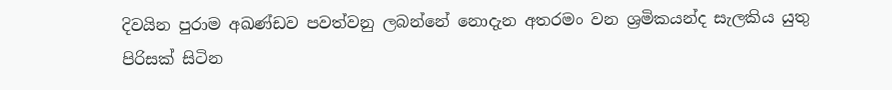දිවයින පුරාම අඛණ්ඩව පවත්වනු ලබන්නේ නොදැන අතරමං වන ශ්‍රමිකයන්ද සැලකිය යුතු පිරිසක් සිටින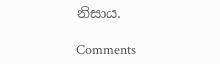නිසාය.

Comments